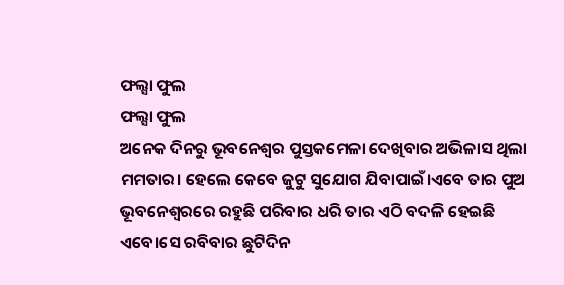ଫଲ୍ସା ଫୁଲ
ଫଲ୍ସା ଫୁଲ
ଅନେକ ଦିନରୁ ଭୂବନେଶ୍ବର ପୁସ୍ତକମେଳା ଦେଖିବାର ଅଭିଳାସ ଥିଲା ମମତାର। ହେଲେ କେବେ ଜୁଟୁ ସୁଯୋଗ ଯିବାପାଇଁ।ଏବେ ତାର ପୁଅ ଭୂବନେଶ୍ବରରେ ରହୁଛି ପରିବାର ଧରି ତାର ଏଠି ବଦଳି ହେଇଛି ଏବେ।ସେ ରବିବାର ଛୁଟିଦିନ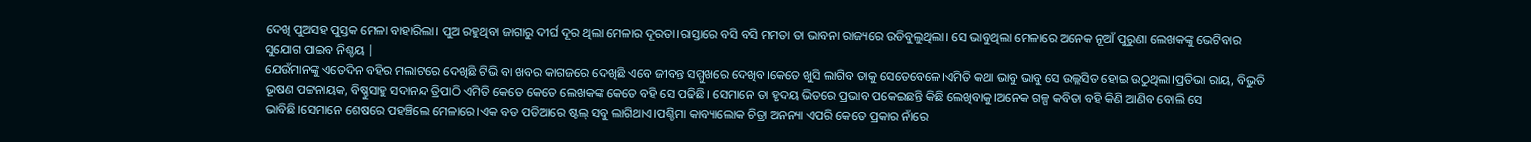ଦେଖି ପୁଅସହ ପୁସ୍ତକ ମେଳା ବାହାରିଲା। ପୁଅ ରହୁଥିବା ଜାଗାରୁ ଦୀର୍ଘ ଦୂର ଥିଲା ମେଳାର ଦୂରତା।ରାସ୍ତାରେ ବସି ବସି ମମତା ତା ଭାବନା ରାଜ୍ୟରେ ଉଡିବୁଲୁଥିଲା। ସେ ଭାବୁଥିଲା ମେଳାରେ ଅନେକ ନୂଆଁ ପୁରୁଣା ଲେଖକଙ୍କୁ ଭେଟିବାର ସୁଯୋଗ ପାଇବ ନିଶ୍ଚୟ |
ଯେଉଁମାନଙ୍କୁ ଏତେଦିନ ବହିର ମଲାଟରେ ଦେଖିଛି ଟିଭି ବା ଖବର କାଗଜରେ ଦେଖିଛି ଏବେ ଜୀବନ୍ତ ସମ୍ମୁଖରେ ଦେଖିବ।କେତେ ଖୁସି ଲାଗିବ ତାକୁ ସେତେବେଳେ।ଏମିତି କଥା ଭାବୁ ଭାବୁ ସେ ଉଲ୍ଲସିତ ହୋଇ ଉଠୁଥିଲା।ପ୍ରତିଭା ରାୟ, ବିଭୁତି ଭୂଷଣ ପଟ୍ଟନାୟକ, ବିଷ୍ଣୁସାହୁ ସଦାନନ୍ଦ ତ୍ରିପାଠି ଏମିତି କେତେ କେତେ ଲେଖକଙ୍କ କେତେ ବହି ସେ ପଢିଛି। ସେମାନେ ତା ହୃଦୟ ଭିତରେ ପ୍ରଭାବ ପକେଇଛନ୍ତି କିଛି ଲେଖିବାକୁ।ଅନେକ ଗଳ୍ପ କବିତା ବହି କିଣି ଆଣିବ ବୋଲି ସେ ଭାବିଛି।ସେମାନେ ଶେଷରେ ପହଞ୍ଚିଲେ ମେଳାରେ।ଏକ ବଡ ପଡିଆରେ ଷ୍ଟଲ୍ ସବୁ ଲାଗିଥାଏ।ପଶ୍ଚିମା କାବ୍ୟାଲୋକ ଚିତ୍ରା ଅନନ୍ୟା ଏପରି କେତେ ପ୍ରକାର ନାଁରେ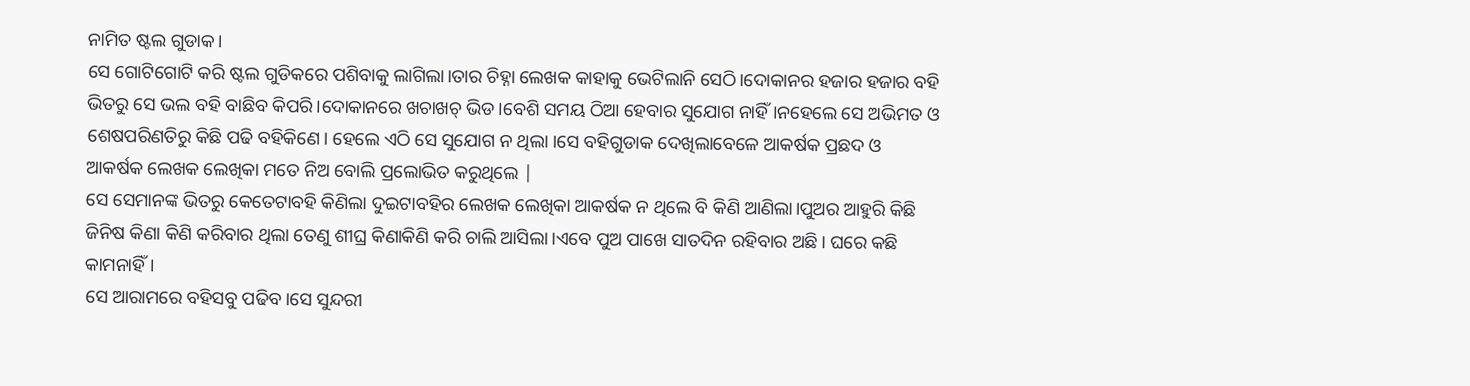ନାମିତ ଷ୍ଟଲ ଗୁଡାକ।
ସେ ଗୋଟିଗୋଟି କରି ଷ୍ଟଲ ଗୁଡିକରେ ପଶିବାକୁ ଲାଗିଲା।ତାର ଚିହ୍ନା ଲେଖକ କାହାକୁ ଭେଟିଲାନି ସେଠି।ଦୋକାନର ହଜାର ହଜାର ବହି ଭିତରୁ ସେ ଭଲ ବହି ବାଛିବ କିପରି।ଦୋକାନରେ ଖଚାଖଚ୍ ଭିଡ।ବେଶି ସମୟ ଠିଆ ହେବାର ସୁଯୋଗ ନାହିଁ।ନହେଲେ ସେ ଅଭିମତ ଓ ଶେଷପରିଣତିରୁ କିଛି ପଢି ବହିକିଣେ। ହେଲେ ଏଠି ସେ ସୁଯୋଗ ନ ଥିଲା ।ସେ ବହିଗୁଡାକ ଦେଖିଲାବେଳେ ଆକର୍ଷକ ପ୍ରଛଦ ଓ ଆକର୍ଷକ ଲେଖକ ଲେଖିକା ମତେ ନିଅ ବୋଲି ପ୍ରଲୋଭିତ କରୁଥିଲେ |
ସେ ସେମାନଙ୍କ ଭିତରୁ କେତେଟାବହି କିଣିଲା ଦୁଇଟାବହିର ଲେଖକ ଲେଖିକା ଆକର୍ଷକ ନ ଥିଲେ ବି କିଣି ଆଣିଲା।ପୁଅର ଆହୁରି କିଛି ଜିନିଷ କିଣା କିଣି କରିବାର ଥିଲା ତେଣୁ ଶୀଘ୍ର କିଣାକିଣି କରି ଚାଲି ଆସିଲା।ଏବେ ପୁଅ ପାଖେ ସାତଦିନ ରହିବାର ଅଛି। ଘରେ କଛି କାମନାହିଁ।
ସେ ଆରାମରେ ବହିସବୁ ପଢିବ।ସେ ସୁନ୍ଦରୀ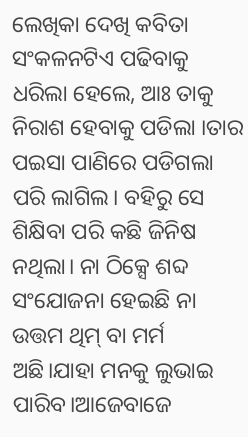ଲେଖିକା ଦେଖି କବିତା ସଂକଳନଟିଏ ପଢିବାକୁ ଧରିଲା ହେଲେ, ଆଃ ତାକୁ ନିରାଶ ହେବାକୁ ପଡିଲା ।ତାର ପଇସା ପାଣିରେ ପଡିଗଲା ପରି ଲାଗିଲ। ବହିରୁ ସେ ଶିକ୍ଷିବା ପରି କଛି ଜିନିଷ ନଥିଲା। ନା ଠିକ୍ସେ ଶବ୍ଦ ସଂଯୋଜନା ହେଇଛି ନା ଉତ୍ତମ ଥିମ୍ ବା ମର୍ମ ଅଛି।ଯାହା ମନକୁ ଲୁଭାଇ ପାରିବ।ଆଜେବାଜେ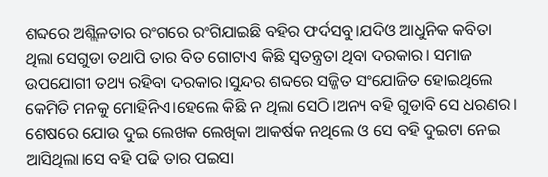ଶବ୍ଦରେ ଅଶ୍ଲିଳତାର ରଂଗରେ ରଂଗିଯାଇଛି ବହିର ଫର୍ଦସବୁ।ଯଦିଓ ଆଧୁନିକ କବିତା ଥିଲା ସେଗୁଡା ତଥାପି ତାର ବିତ ଗୋଟାଏ କିଛି ସ୍ବତନ୍ତ୍ରତା ଥିବା ଦରକାର। ସମାଜ ଉପଯୋଗୀ ତଥ୍ୟ ରହିବା ଦରକାର।ସୁନ୍ଦର ଶବ୍ଦରେ ସଜ୍ଜିତ ସଂଯୋଜିତ ହୋଇଥିଲେ କେମିତି ମନକୁ ମୋହିନିଏ।ହେଲେ କିଛି ନ ଥିଲା ସେଠି।ଅନ୍ୟ ବହି ଗୁଡାବି ସେ ଧରଣର। ଶେଷରେ ଯୋଉ ଦୁଇ ଲେଖକ ଲେଖିକା ଆକର୍ଷକ ନଥିଲେ ଓ ସେ ବହି ଦୁଇଟା ନେଇ ଆସିଥିଲା।ସେ ବହି ପଢି ତାର ପଇସା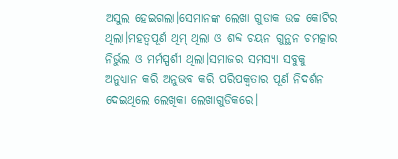ଅସୁଲ ହେଇଗଲା।ସେମାନଙ୍କ ଲେଖା ଗୁଡାକ ଉଚ୍ଚ କୋଟିର ଥିଲା।ମହତ୍ବପୂର୍ଣ ଥିମ୍ ଥିଲା ଓ ଶବ୍ଦ ଚୟନ ଗୁନ୍ଥନ ଚମତ୍କାର ନିର୍ଭୁଲ ଓ ମର୍ମସ୍ପର୍ଶୀ ଥିଲା।ସମାଜର ସମସ୍ୟା ସବୁକୁ ଅନୁଧ୍ୟାନ କରି ଅନୁଭବ କରି ପରିପକ୍ବତାର ପୂର୍ଣ ନିଦର୍ଶନ ଦେଇଥିଲେ ଲେଖିକା ଲେଖାଗୁଡିକରେ।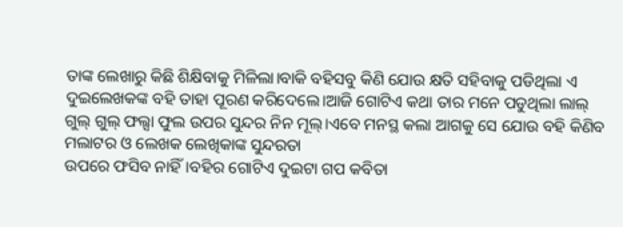ତାଙ୍କ ଲେଖାରୁ କିଛି ଶିକ୍ଷିବାକୁ ମିଳିଲା।ବାକି ବହିସବୁ କିଣି ଯୋଉ କ୍ଷତି ସହିବାକୁ ପଡିଥିଲା ଏ ଦୁଇଲେଖକଙ୍କ ବହି ତାହା ପୂରଣ କରିଦେଲେ।ଆଜି ଗୋଟିଏ କଥା ତାର ମନେ ପଡୁଥିଲା ଲାଲ୍ ଗୁଲ୍ ଗୁଲ୍ ଫଲ୍ସା ଫୁଲ ଉପର ସୁନ୍ଦର ନିନ ମୂଲ୍।ଏବେ ମନସ୍ଥ କଲା ଆଗକୁ ସେ ଯୋଉ ବହି କିଣିବ ମଲାଟର ଓ ଲେଖକ ଲେଖିକାଙ୍କ ସୁନ୍ଦରତା
ଉପରେ ଫସିବ ନାହିଁ।ବହିର ଗୋଟିଏ ଦୁଇଟା ଗପ କବିତା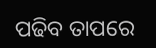ପଢିବ ତାପରେ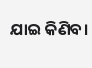ଯାଇ କିଣିବ।